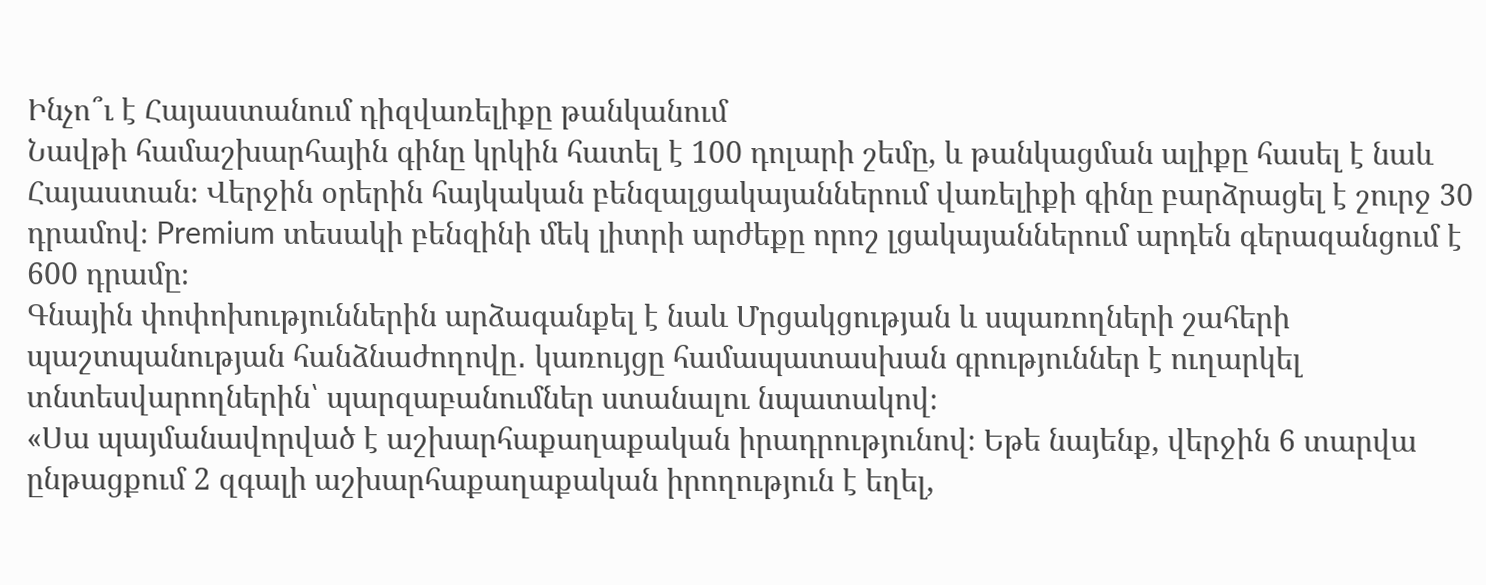Ինչո՞ւ է Հայաստանում դիզվառելիքը թանկանում
Նավթի համաշխարհային գինը կրկին հատել է 100 դոլարի շեմը, և թանկացման ալիքը հասել է նաև Հայաստան։ Վերջին օրերին հայկական բենզալցակայաններում վառելիքի գինը բարձրացել է շուրջ 30 դրամով։ Premium տեսակի բենզինի մեկ լիտրի արժեքը որոշ լցակայաններում արդեն գերազանցում է 600 դրամը։
Գնային փոփոխություններին արձագանքել է նաև Մրցակցության և սպառողների շահերի պաշտպանության հանձնաժողովը․ կառույցը համապատասխան գրություններ է ուղարկել տնտեսվարողներին՝ պարզաբանումներ ստանալու նպատակով։
«Սա պայմանավորված է աշխարհաքաղաքական իրադրությունով։ Եթե նայենք, վերջին 6 տարվա ընթացքում 2 զգալի աշխարհաքաղաքական իրողություն է եղել,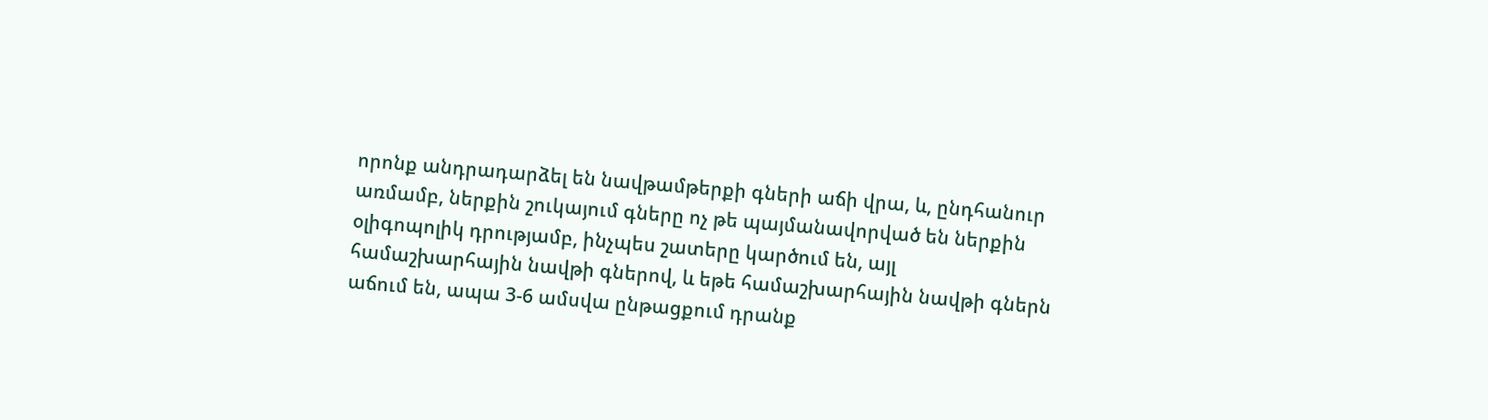որոնք անդրադարձել են նավթամթերքի գների աճի վրա, և, ընդհանուր առմամբ, ներքին շուկայում գները ոչ թե պայմանավորված են ներքին օլիգոպոլիկ դրությամբ, ինչպես շատերը կարծում են, այլ համաշխարհային նավթի գներով, և եթե համաշխարհային նավթի գներն աճում են, ապա 3-6 ամսվա ընթացքում դրանք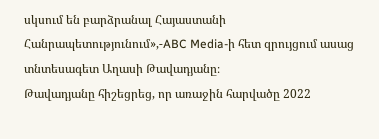սկսում են բարձրանալ Հայաստանի Հանրապետությունում»,-ABC Media-ի հետ զրույցում ասաց տնտեսագետ Աղասի Թավադյանը։
Թավադյանը հիշեցրեց, որ առաջին հարվածը 2022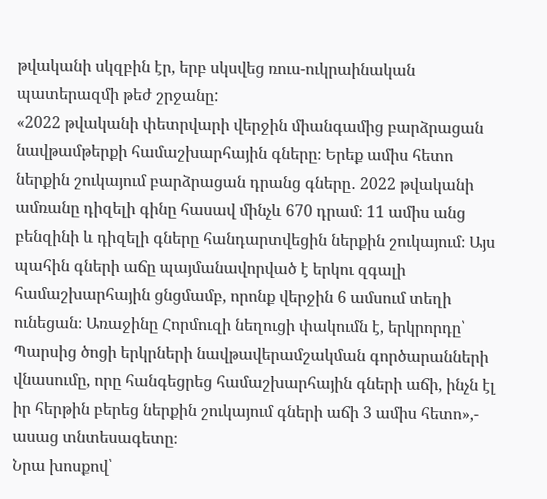թվականի սկզբին էր, երբ սկսվեց ռուս-ուկրաինական պատերազմի թեժ շրջանը:
«2022 թվականի փետրվարի վերջին միանգամից բարձրացան նավթամթերքի համաշխարհային գները։ Երեք ամիս հետո ներքին շուկայում բարձրացան դրանց գները․ 2022 թվականի ամռանը դիզելի գինը հասավ մինչև 670 դրամ։ 11 ամիս անց բենզինի և դիզելի գները հանդարտվեցին ներքին շուկայում։ Այս պահին գների աճը պայմանավորված է երկու զգալի համաշխարհային ցնցմամբ, որոնք վերջին 6 ամսում տեղի ունեցան։ Առաջինը Հորմուզի նեղուցի փակումն է, երկրորդը՝ Պարսից ծոցի երկրների նավթավերամշակման գործարանների վնասումը, որը հանգեցրեց համաշխարհային գների աճի, ինչն էլ իր հերթին բերեց ներքին շուկայում գների աճի 3 ամիս հետո»,- ասաց տնտեսագետը։
Նրա խոսքով՝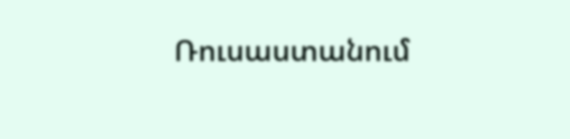Ռուսաստանում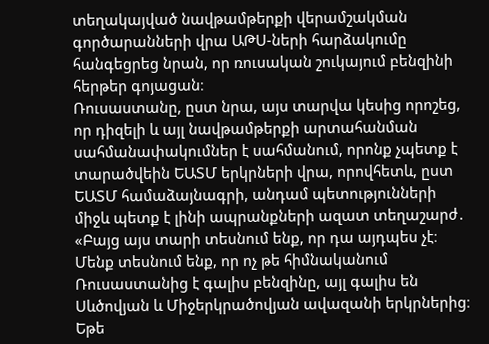տեղակայված նավթամթերքի վերամշակման գործարանների վրա ԱԹՍ-ների հարձակումը հանգեցրեց նրան, որ ռուսական շուկայում բենզինի հերթեր գոյացան։
Ռուսաստանը, ըստ նրա, այս տարվա կեսից որոշեց, որ դիզելի և այլ նավթամթերքի արտահանման սահմանափակումներ է սահմանում, որոնք չպետք է տարածվեին ԵԱՏՄ երկրների վրա, որովհետև, ըստ ԵԱՏՄ համաձայնագրի, անդամ պետությունների միջև պետք է լինի ապրանքների ազատ տեղաշարժ․ «Բայց այս տարի տեսնում ենք, որ դա այդպես չէ։ Մենք տեսնում ենք, որ ոչ թե հիմնականում Ռուսաստանից է գալիս բենզինը, այլ գալիս են Սևծովյան և Միջերկրածովյան ավազանի երկրներից։ Եթե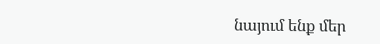նայում ենք մեր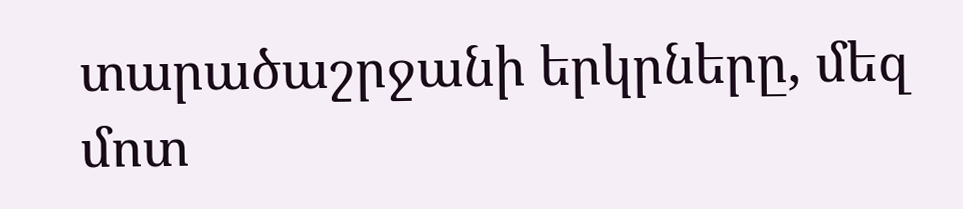տարածաշրջանի երկրները, մեզ մոտ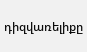դիզվառելիքը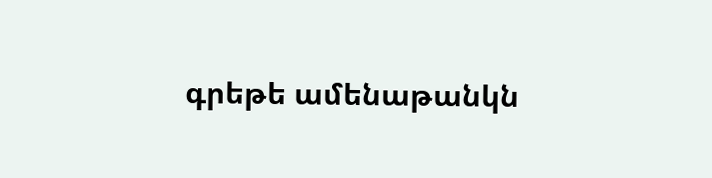գրեթե ամենաթանկն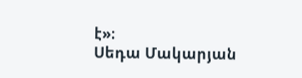է»։
Սեդա Մակարյան